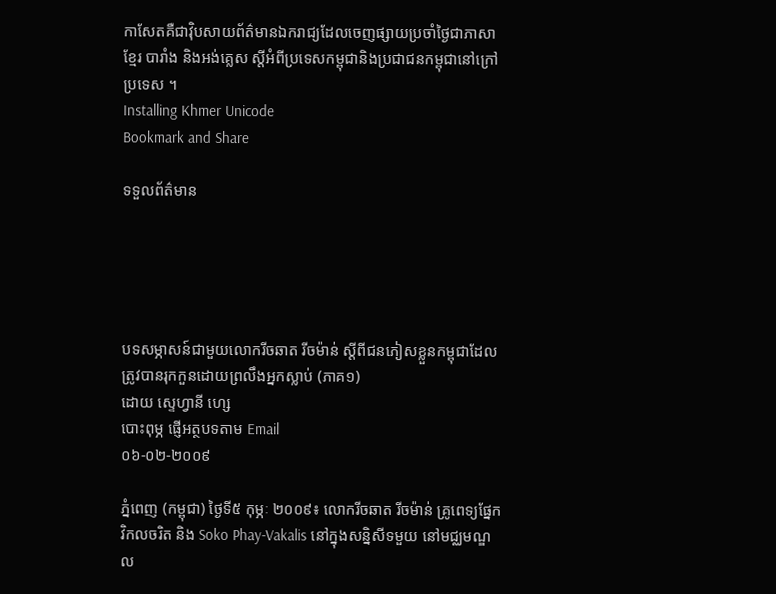កាសែតគឺជាវ៉ិបសាយព័ត៌មានឯករាជ្យដែលចេញផ្សាយប្រចាំថ្ងៃជាភាសាខ្មែរ បារាំង និងអង់គ្លេស ស្តីអំពីប្រទេសកម្ពុជានិងប្រជាជនកម្ពុជានៅក្រៅប្រទេស ។
Installing Khmer Unicode
Bookmark and Share

ទទួលព័ត៌មាន





បទសម្ភាសន៍ជាមួយលោករីចឆាត រីចម៉ាន់ ស្តីពីជនភៀសខ្លួនកម្ពុជាដែលត្រូវបានរុកកួនដោយព្រលឹងអ្នកស្លាប់ (ភាគ១)
ដោយ ស្ទេហ្វានី ហ្សេ
បោះពុម្ភ ផ្ញើអត្ថបទតាម Email
០៦-០២-២០០៩

ភ្នំពេញ (កម្ពុជា) ថ្ងៃទី៥ កុម្ភៈ ២០០៩៖ លោករីចឆាត រីចម៉ាន់ គ្រូពេទ្យផ្នែកវិកលចរិត និង Soko Phay-Vakalis នៅក្នុងសន្និសីទមួយ នៅមជ្ឈមណ្ឌល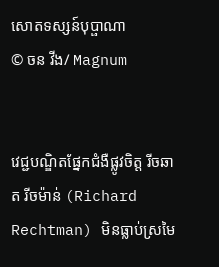សោតទស្សន៍បុប្ផាណា
© ចន វីង/ Magnum


វេជ្ជបណ្ឌិតផ្នែកជំងឺផ្លូវចិត្ត រីចឆាត រីចម៉ាន់ (Richard Rechtman) មិនធ្លាប់ស្រមៃ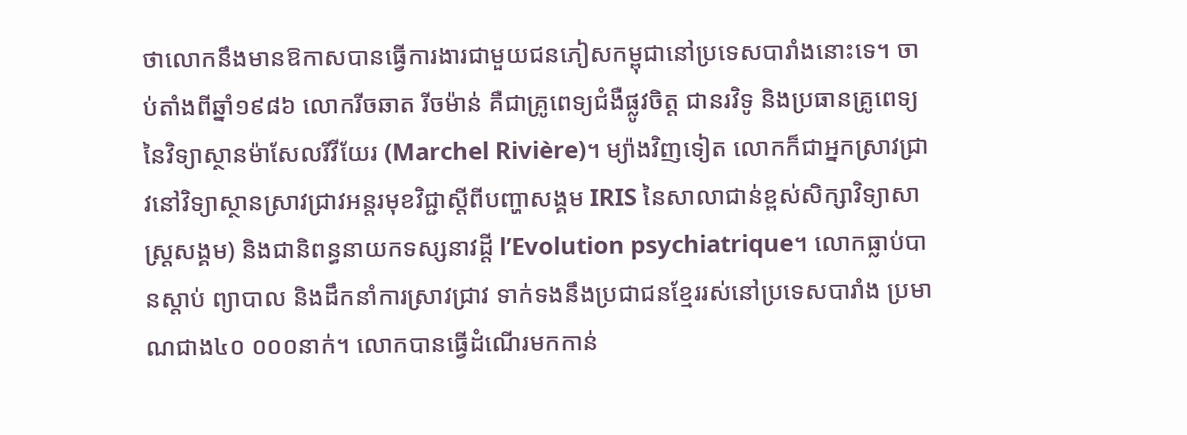ថាលោកនឹងមានឱកាសបានធ្វើការងារជាមួយជនភៀសកម្ពុជានៅប្រទេសបារាំងនោះទេ។ ចាប់តាំងពីឆ្នាំ១៩៨៦ លោករីចឆាត រីចម៉ាន់ គឺជាគ្រូពេទ្យជំងឺផ្លូវចិត្ត ជានរវិទូ និងប្រធានគ្រូពេទ្យនៃវិទ្យាស្ថានម៉ាសែលរីវីយែរ (Marchel Rivière)។ ម្យ៉ាងវិញទៀត លោកក៏ជាអ្នកស្រាវជ្រាវនៅវិទ្យាស្ថានស្រាវជ្រាវអន្តរមុខវិជ្ជាស្តីពីបញ្ហាសង្គម IRIS នៃសាលាជាន់ខ្ពស់សិក្សាវិទ្យាសាស្រ្តសង្គម) និងជានិពន្ធនាយកទស្សនាវដ្តី l’Evolution psychiatrique។ លោកធ្លាប់បានស្តាប់ ព្យាបាល និងដឹកនាំការស្រាវជ្រាវ ទាក់ទងនឹងប្រជាជនខ្មែររស់នៅប្រទេសបារាំង ប្រមាណជាង៤០ ០០០នាក់។ លោកបានធ្វើដំណើរមកកាន់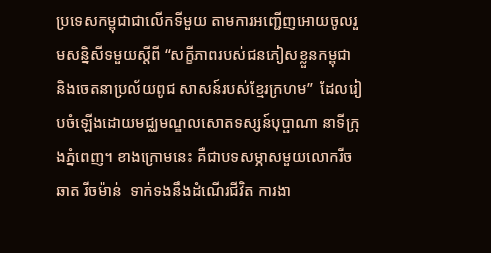ប្រទេសកម្ពុជាជាលើកទីមួយ តាមការអញ្ជើញអោយចូលរួមសន្និសីទមួយស្តីពី “សក្ខីភាពរបស់ជនភៀសខ្លួនកម្ពុជា និងចេតនាប្រល័យពូជ សាសន៍របស់ខ្មែរក្រហម”  ដែលរៀបចំឡើងដោយមជ្ឈមណ្ឌលសោតទស្សន៍បុប្ផាណា នាទីក្រុងភ្នំពេញ។ ខាងក្រោមនេះ គឺជាបទសម្ភាសមួយលោករីចឆាត រីចម៉ាន់  ទាក់ទងនឹងដំណើរជីវិត ការងា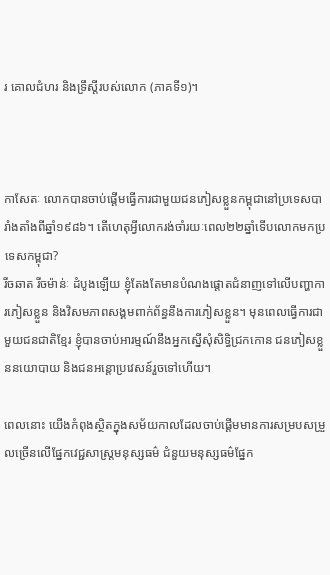រ គោលជំហរ និងទ្រឹស្តីរបស់លោក (ភាគទី១)។



កាសែតៈ លោកបានចាប់ផ្តើមធ្វើការជាមួយជនភៀសខ្លួនកម្ពុជានៅប្រទេសបារាំងតាំងពីឆ្នាំ១៩៨៦។ តើហេតុអ្វីលោករង់ចាំរយៈពេល២២ឆ្នាំទើបលោកមកប្រទេសកម្ពុជា?
រីចឆាត រីចម៉ាន់ៈ ដំបូងឡើយ ខ្ញុំតែងតែមានបំណងផ្តោតជំនាញទៅលើបញ្ហាការភៀសខ្លួន និងវិសមភាពសង្គមពាក់ព័ន្ធនឹងការភៀសខ្លួន។ មុនពេលធ្វើការជាមួយជនជាតិខ្មែរ ខ្ញុំបានចាប់អារម្មណ៍នឹងអ្នកស្នើសុំសិទ្ធិជ្រកកោន ជនភៀសខ្លួននយោបាយ និងជនអន្តោប្រវេសន៍រួចទៅហើយ។

ពេលនោះ យើងកំពុងស្ថិតក្នុងសម័យកាលដែលចាប់ផ្តើមមានការសម្របសម្រួលច្រើនលើផ្នែកវេជ្ជសាស្រ្តមនុស្សធម៌ ជំនួយមនុស្សធម៌ផ្នែក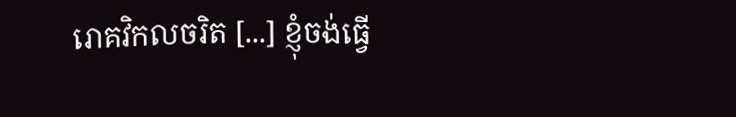រោគវិកលចរិត [...] ខ្ញុំចង់ធ្វើ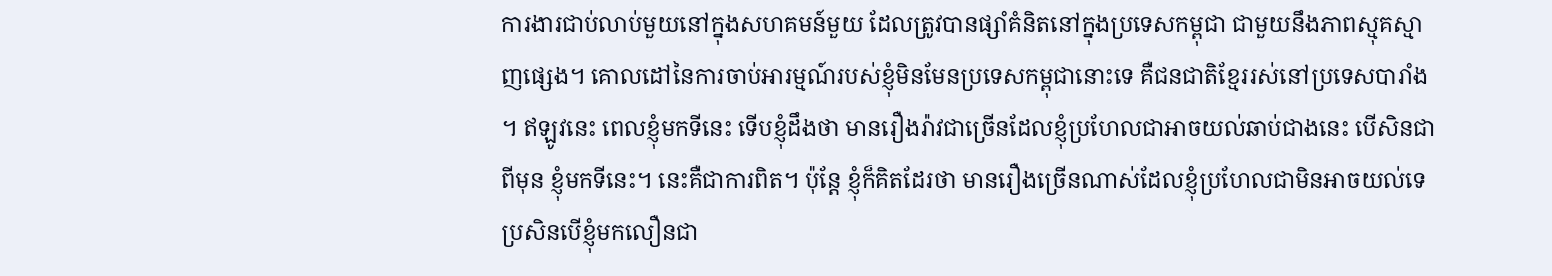ការងារជាប់លាប់មួយនៅក្នុងសហគមន៍មួយ ដែលត្រូវបានផ្សាំគំនិតនៅក្នុងប្រទេសកម្ពុជា ជាមួយនឹងភាពស្មុគស្មាញផ្សេង។ គោលដៅនៃការចាប់អារម្មណ៍របស់ខ្ញុំមិនមែនប្រទេសកម្ពុជានោះទេ គឺជនជាតិខ្មែររស់នៅប្រទេសបារាំង។ ឥឡូវនេះ ពេលខ្ញុំមកទីនេះ ទើបខ្ញុំដឹងថា មានរឿងរ៉ាវជាច្រើនដែលខ្ញុំប្រហែលជាអាចយល់ឆាប់ជាងនេះ បើសិនជាពីមុន ខ្ញុំមកទីនេះ។ នេះគឺជាការពិត។ ប៉ុន្តែ ខ្ញុំក៏គិតដែរថា មានរឿងច្រើនណាស់ដែលខ្ញុំប្រហែលជាមិនអាចយល់ទេ ប្រសិនបើខ្ញុំមកលឿនជា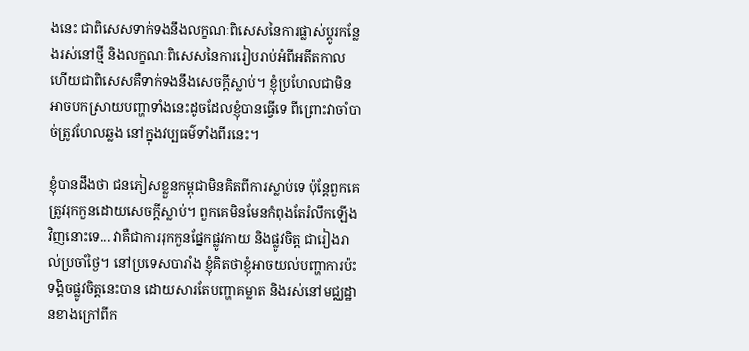ងនេះ ជាពិសេសទាក់ទងនឹងលក្ខណៈពិសេសនៃការផ្លាស់ប្តូរកន្លែងរស់នៅថ្មី និងលក្ខណៈពិសេសនៃការរៀបរាប់អំពីអតីតកាល ហើយជាពិសេសគឺទាក់ទងនឹងសេចក្តីស្លាប់។ ខ្ញុំប្រហែលជាមិនអាចបកស្រាយបញ្ហាទាំងនេះដូចដែលខ្ញុំបានធ្វើទេ ពីព្រោះវាចាំបាច់ត្រូវហែលឆ្លង នៅក្នុងវប្បធម៌ទាំងពីរនេះ។

ខ្ញុំបានដឹងថា ជនភៀសខ្លួនកម្ពុជាមិនគិតពីការស្លាប់ទេ ប៉ុន្តែពួកគេត្រូវរុកកួនដោយសេចក្តីស្លាប់។ ពួកគេមិនមែនកំពុងតែរំលឹកឡើងវិញនោះទេ... វាគឺជាការរុកកួនផ្នែកផ្លូវកាយ និងផ្លូវចិត្ត ជារៀងរាល់ប្រចាំថ្ងៃ។ នៅប្រទេសបារាំង ខ្ញុំគិតថាខ្ញុំអាចយល់បញ្ហាការប៉ះទង្គិចផ្លូវចិត្តនេះបាន ដោយសារតែបញ្ហាគម្លាត និងរស់នៅមជ្ឈដ្ឋានខាងក្រៅពីក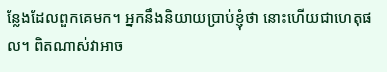ន្លែងដែលពួកគេមក។ អ្នកនឹងនិយាយប្រាប់ខ្ញុំថា នោះហើយជាហេតុផល។ ពិតណាស់វាអាច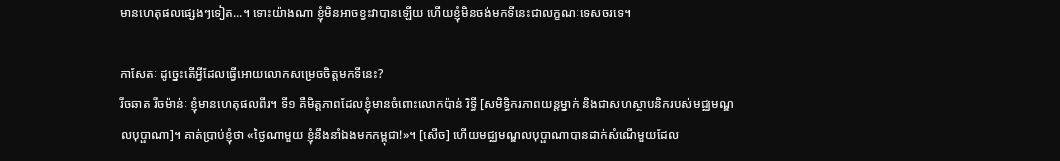មានហេតុផលផ្សេងៗទៀត...។ ទោះយ៉ាងណា ខ្ញុំមិនអាចខ្វះវាបានឡើយ ហើយខ្ញុំមិនចង់មកទីនេះជាលក្ខណៈទេសចរទេ។

កាសែតៈ ដូច្នេះតើអ្វីដែលធ្វើអោយលោកសម្រេចចិត្តមកទីនេះ?
រីចឆាត រីចម៉ាន់ៈ ខ្ញុំមានហេតុផលពីរ។ ទី១ គឺមិត្តភាពដែលខ្ញុំមានចំពោះលោកប៉ាន់ រិទ្ធី [សមិទ្ធិករភាពយន្តម្នាក់ និងជាសហស្ថាបនិករបស់មជ្ឈមណ្ឌលបុប្ផាណា]។ គាត់ប្រាប់ខ្ញុំថា «ថ្ងៃណាមួយ ខ្ញុំនឹងនាំឯងមកកម្ពុជា!»។ [សើច] ហើយមជ្ឈមណ្ឌលបុប្ផាណាបានដាក់សំណើមួយដែល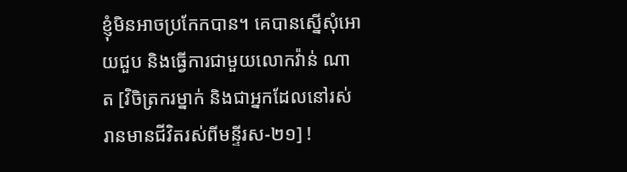ខ្ញុំមិនអាចប្រកែកបាន។ គេបានស្នើសុំអោយជួប និងធ្វើការជាមួយលោកវ៉ាន់ ណាត [វិចិត្រករម្នាក់ និងជាអ្នកដែលនៅរស់រានមានជីវិតរស់ពីមន្ទីរស-២១] !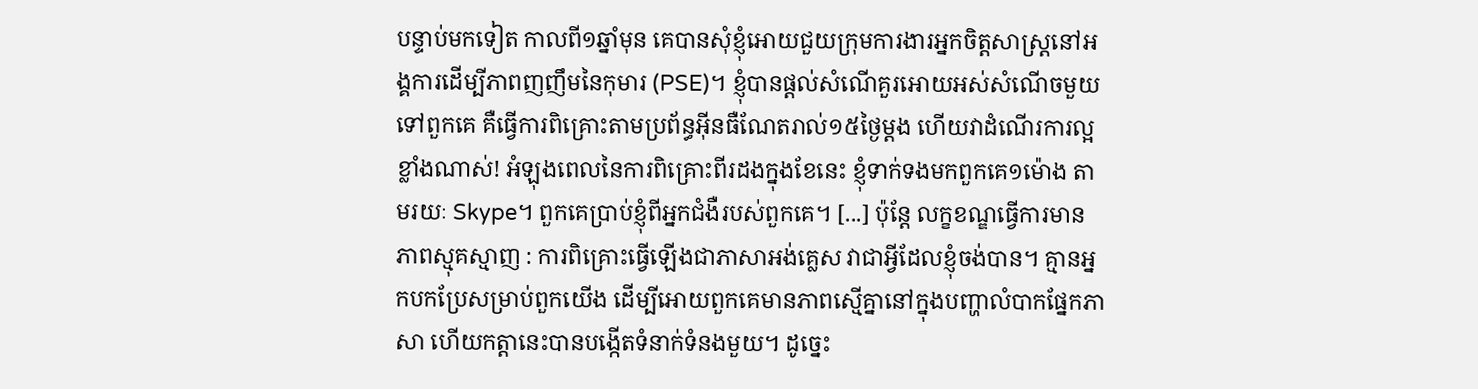បន្ទាប់មកទៀត កាលពី១ឆ្នាំមុន គេបានសុំខ្ញុំអោយជួយក្រុមការងារអ្នកចិត្តសាស្រ្តនៅអង្គការដើម្បីភាពញញឹមនៃកុមារ (PSE)។ ខ្ញុំបានផ្តល់សំណើគួរអោយអស់សំណើចមួយទៅពួកគេ គឺធ្វើការពិគ្រោះតាមប្រព័ន្ធអ៊ីនធឺណែតរាល់១៥ថ្ងៃម្តង ហើយវាដំណើរការល្អខ្លាំងណាស់! អំឡុងពេលនៃការពិគ្រោះពីរដងក្នុងខែនេះ ខ្ញុំទាក់ទងមកពួកគេ១ម៉ោង តាមរយៈ Skype។ ពួកគេប្រាប់ខ្ញុំពីអ្នកជំងឺរបស់ពួកគេ។ [...] ប៉ុន្តែ លក្ខខណ្ឌធ្វើការមានភាពស្មុគស្មាញ : ការពិគ្រោះធ្វើឡើងជាភាសាអង់គ្លេស វាជាអ្វីដែលខ្ញុំចង់បាន។ គ្មានអ្នកបកប្រែសម្រាប់ពួកយើង ដើម្បីអោយពួកគេមានភាពស្មើគ្នានៅក្នុងបញ្ហាលំបាកផ្នែកភាសា ហើយកត្តានេះបានបង្កើតទំនាក់ទំនងមួយ។ ដូច្នេះ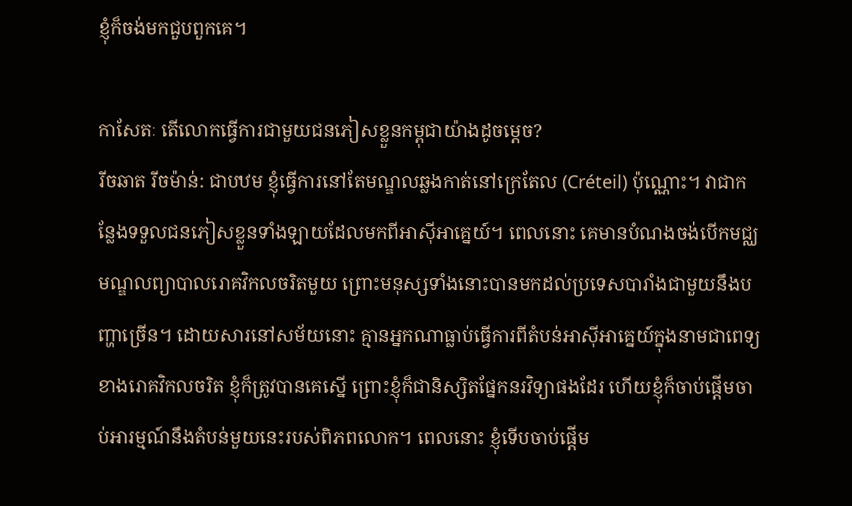ខ្ញុំក៏ចង់មកជួបពួកគេ។

កាសែតៈ តើលោកធ្វើការជាមួយជនភៀសខ្លួនកម្ពុជាយ៉ាងដូចម្តេច?
រីចឆាត រីចម៉ាន់: ជាបឋម ខ្ញុំធ្វើការនៅតែមណ្ឌលឆ្លងកាត់នៅក្រេតែល (Créteil) ប៉ុណ្ណោះ។ វាជាកន្លែងទទួលជនភៀសខ្លួនទាំងឡាយដែលមកពីអាស៊ីអាគ្នេយ៍។ ពេលនោះ គេមានបំណងចង់បើកមជ្ឈមណ្ឌលព្យាបាលរោគវិកលចរិតមួយ ព្រោះមនុស្សទាំងនោះបានមកដល់ប្រទេសបារាំងជាមួយនឹងបញ្ហាច្រើន។ ដោយសារនៅសម័យនោះ គ្មានអ្នកណាធ្លាប់ធ្វើការពីតំបន់អាស៊ីអាគ្នេយ៍ក្នុងនាមជាពេទ្យខាងរោគវិកលចរិត ខ្ញុំក៏ត្រូវបានគេស្នើ ព្រោះខ្ញុំក៏ជានិស្សិតផ្នែកនរវិទ្យាផងដែរ ហើយខ្ញុំក៏ចាប់ផ្តើមចាប់អារម្មណ៍នឹងតំបន់មួយនេះរបស់ពិភពលោក។ ពេលនោះ ខ្ញុំទើបចាប់ផ្តើម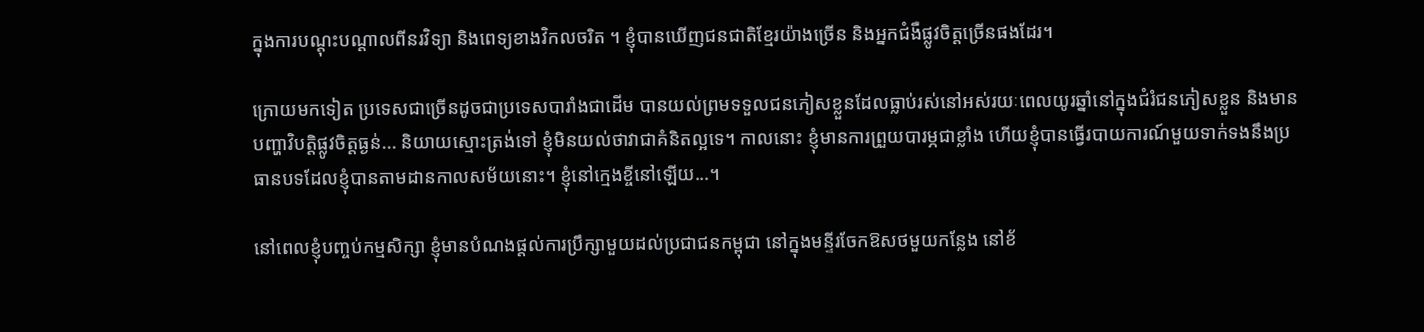ក្នុងការបណ្តុះបណ្តាលពីនរវិទ្យា និងពេទ្យខាងវិកលចរិត ។ ខ្ញុំបានឃើញជនជាតិខ្មែរយ៉ាងច្រើន និងអ្នកជំងឺផ្លូវចិត្តច្រើនផងដែរ។

ក្រោយមកទៀត ប្រទេសជាច្រើនដូចជាប្រទេសបារាំងជាដើម បានយល់ព្រមទទួលជនភៀសខ្លួនដែលធ្លាប់រស់នៅអស់រយៈពេលយូរឆ្នាំនៅក្នុងជំរំជនភៀសខ្លួន និងមានបញ្ហាវិបត្តិផ្លូវចិត្តធ្ងន់... និយាយស្មោះត្រង់ទៅ ខ្ញុំមិនយល់ថាវាជាគំនិតល្អទេ។ កាលនោះ ខ្ញុំមានការព្រួយបារម្ភជាខ្លាំង ហើយខ្ញុំបានធ្វើរបាយការណ៍មួយទាក់ទងនឹងប្រធានបទដែលខ្ញុំបានតាមដានកាលសម័យនោះ។ ខ្ញុំនៅក្មេងខ្ចីនៅឡើយ...។

នៅពេលខ្ញុំបញ្ចប់កម្មសិក្សា ខ្ញុំមានបំណងផ្តល់ការប្រឹក្សាមួយដល់ប្រជាជនកម្ពុជា នៅក្នុងមន្ទីរចែកឱសថមួយកន្លែង នៅខ័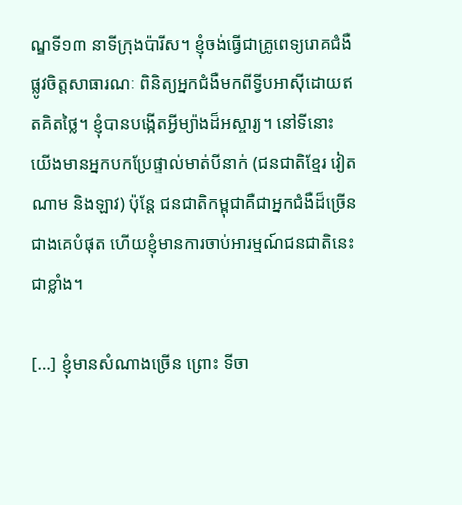ណ្ឌទី១៣ នាទីក្រុងប៉ារីស។ ខ្ញុំចង់ធ្វើជាគ្រូពេទ្យរោគជំងឺផ្លូវចិត្តសាធារណៈ ពិនិត្យអ្នកជំងឺមកពីទ្វីបអាស៊ីដោយឥតគិតថ្លៃ។ ខ្ញុំបានបង្កើតអ្វីម្យ៉ាងដ៏អស្ចារ្យ។ នៅទីនោះ យើងមានអ្នកបកប្រែផ្ទាល់មាត់បីនាក់ (ជនជាតិខ្មែរ វៀតណាម និងឡាវ) ប៉ុន្តែ ជនជាតិកម្ពុជាគឺជាអ្នកជំងឺដ៏ច្រើនជាងគេបំផុត ហើយខ្ញុំមានការចាប់អារម្មណ៍ជនជាតិនេះជាខ្លាំង។

[…] ខ្ញុំមានសំណាងច្រើន ព្រោះ ទីចា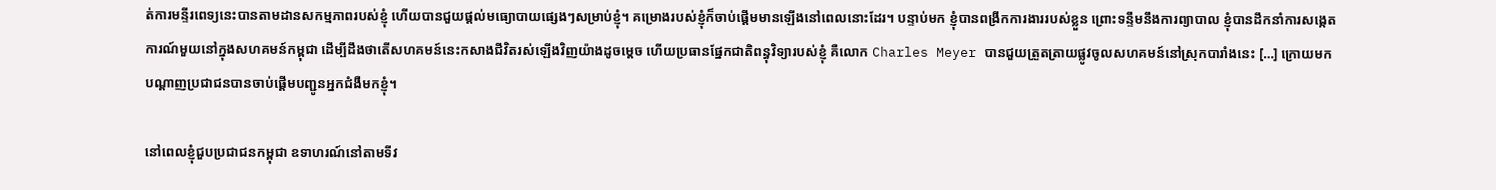ត់ការមន្ទីរពេទ្យនេះបានតាមដានសកម្មភាពរបស់ខ្ញុំ ហើយបានជួយផ្តល់មធ្យោបាយផ្សេងៗសម្រាប់ខ្ញុំ។ គម្រោងរបស់ខ្ញុំក៏ចាប់ផ្តើមមានឡើងនៅពេលនោះដែរ។ បន្ទាប់មក ខ្ញុំបានពង្រីកការងាររបស់ខ្លួន ព្រោះទន្ទឹមនឹងការព្យាបាល ខ្ញុំបានដឹកនាំការសង្កេតការណ៍មួយនៅក្នុងសហគមន៍កម្ពុជា ដើម្បីដឹងថាតើសហគមន៍នេះកសាងជីវិតរស់ឡើងវិញយ៉ាងដូចម្តេច ហើយប្រធានផ្នែកជាតិពន្ធុវិទ្យារបស់ខ្ញុំ គឺលោក Charles Meyer បានជួយត្រួតត្រាយផ្លូវចូលសហគមន៍នៅស្រុកបារាំងនេះ […] ក្រោយមក បណ្តាញប្រជាជនបានចាប់ផ្តើមបញ្ជូនអ្នកជំងឺមកខ្ញុំ។

នៅពេលខ្ញុំជួបប្រជាជនកម្ពុជា ឧទាហរណ៍នៅតាមទីវ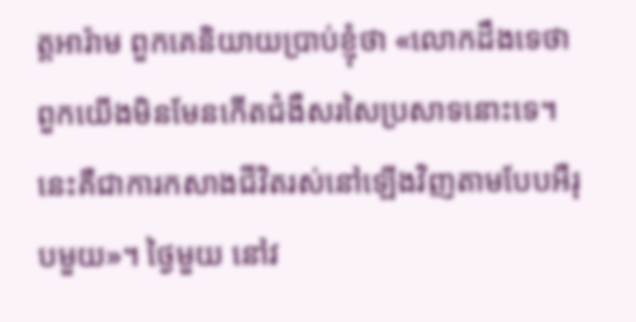ត្តអារ៉ាម ពួកគេនិយាយប្រាប់ខ្ញុំថា «លោកដឹងទេថា ពួកយើងមិនមែនកើតជំងឺសរសៃប្រសាទនោះទេ។ នេះគឺជាការកសាងជីវិតរស់នៅឡើងវិញតាមបែបអឺរុបមួយ»។ ថ្ងៃមួយ នៅវ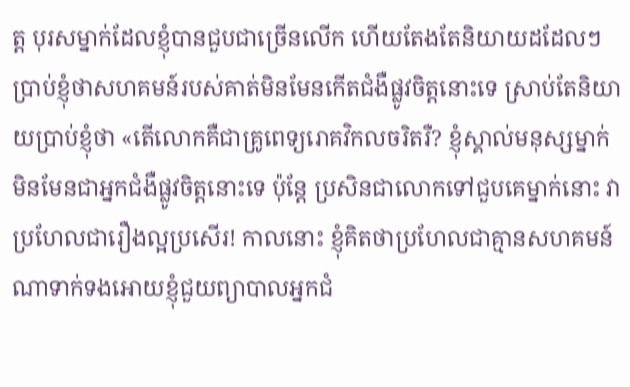ត្ត បុរសម្នាក់ដែលខ្ញុំបានជួបជាច្រើនលើក ហើយតែងតែនិយាយដដែលៗប្រាប់ខ្ញុំថាសហគមន៍របស់គាត់មិនមែនកើតជំងឺផ្លូវចិត្តនោះទេ ស្រាប់តែនិយាយប្រាប់ខ្ញុំថា «តើលោកគឺជាគ្រូពេទ្យរោគវិកលចរិតរឺ? ខ្ញុំស្គាល់មនុស្សម្នាក់ មិនមែនជាអ្នកជំងឺផ្លូវចិត្តនោះទេ ប៉ុន្តែ ប្រសិនជាលោកទៅជួបគេម្នាក់នោះ វាប្រហែលជារឿងល្អប្រសើរ! កាលនោះ ខ្ញុំគិតថាប្រហែលជាគ្មានសហគមន៍ណាទាក់ទងអោយខ្ញុំជួយព្យាបាលអ្នកជំ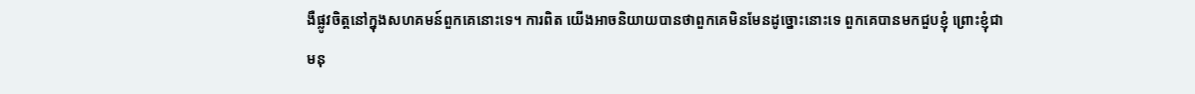ងឺផ្លូវចិត្តនៅក្នុងសហគមន៍ពួកគេនោះទេ។ ការពិត យើងអាចនិយាយបានថាពួកគេមិនមែនដូច្នោះនោះទេ ពួកគេបានមកជួបខ្ញុំ ព្រោះខ្ញុំជាមនុ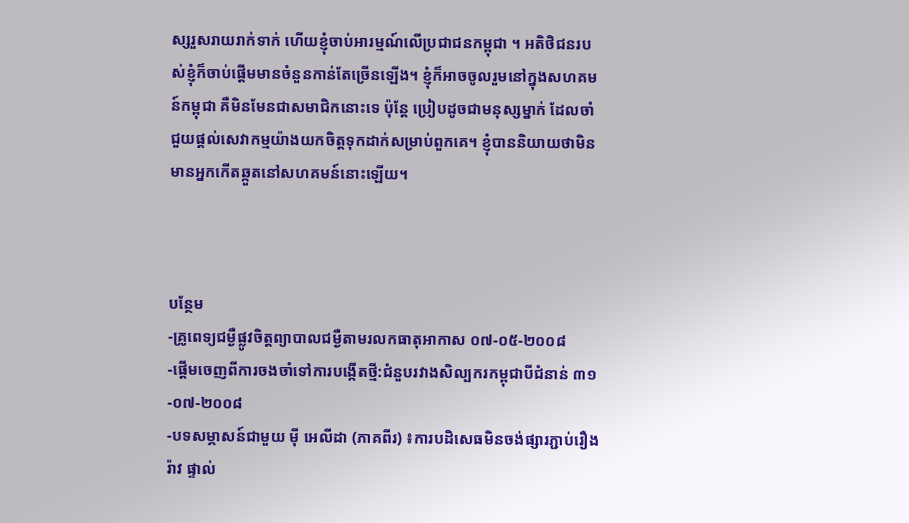ស្សរួសរាយរាក់ទាក់ ហើយខ្ញុំចាប់អារម្មណ៍លើប្រជាជនកម្ពុជា ។ អតិថិជនរបស់ខ្ញុំក៏ចាប់ផ្តើមមានចំនួនកាន់តែច្រើនឡើង។ ខ្ញុំក៏អាចចូលរួមនៅក្នុងសហគមន៍កម្ពុជា គឺមិនមែនជាសមាជិកនោះទេ ប៉ុន្តែ ប្រៀបដូចជាមនុស្សម្នាក់ ដែលចាំជួយផ្តល់សេវាកម្មយ៉ាងយកចិត្តទុកដាក់សម្រាប់ពួកគេ។ ខ្ញុំបាននិយាយថាមិនមានអ្នកកើតឆ្កួតនៅសហគមន៍នោះឡើយ។



បន្ថែម
-គ្រូពេទ្យជម្ងឺផ្លូវចិត្តព្យាបាលជម្ងឺតាមរលកធាតុអាកាស ០៧-០៥-២០០៨
-ផ្តើមចេញពីការចងចាំទៅការបង្កើតថ្មី:ជំនួបរវាងសិល្បករកម្ពុជាបីជំនាន់ ៣១-០៧-២០០៨
-បទសម្ភាសន៍ជាមួយ ម៉ី អេលីដា (ភាគពីរ) ៖ការបដិសេធមិនចង់ផ្សារភ្ជាប់រឿងរ៉ាវ ផ្ទាល់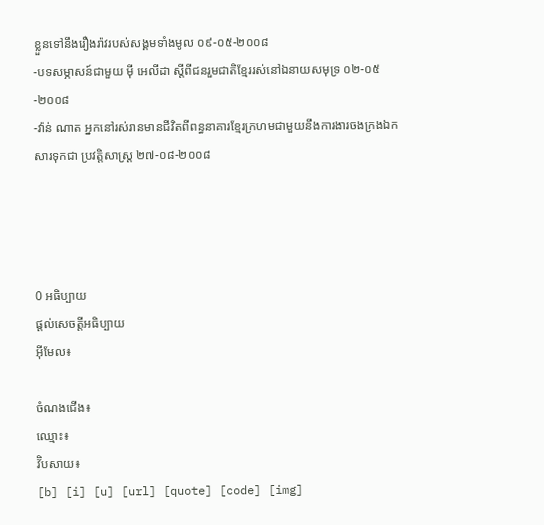ខ្លួនទៅនឹងរឿងរ៉ាវរបស់សង្គមទាំងមូល ០៩-០៥-២០០៨
-បទសម្ភាសន៍ជាមួយ ម៉ី អេលីដា ស្តីពីជនរួមជាតិខ្មែររស់នៅឯនាយសមុទ្រ ០២-០៥-២០០៨
-វ៉ាន់ ណាត អ្នកនៅរស់រានមានជីវិតពីពន្ធនាគារខ្មែរក្រហមជាមួយនឹងការងារចងក្រងឯកសារទុកជា ប្រវត្តិសាស្រ្ត ២៧-០៨-២០០៨




0 អធិប្បាយ
ផ្តល់សេចត្តីអធិប្បាយ
អ៊ីមែល៖

ចំណងជើង៖
ឈ្មោះ៖
វ៊ិបសាយ៖
[b] [i] [u] [url] [quote] [code] [img]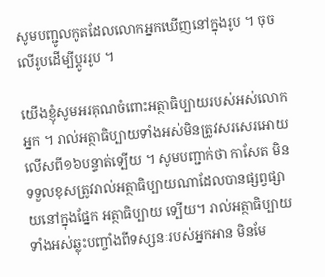សូមបញ្ជូលកូតដែលលោកអ្នកឃើញនៅក្នុងរូប ។ ចុចលើរូបដើម្បីប្តូររូប ។

យើងខ្ញុំសូមអរគុណចំពោះអត្ថាធិប្បាយរបស់អស់លោកអ្នក ។ រាល់អត្ថាធិប្បាយទាំងអស់មិនត្រូវសរសេរអោយលើសពី១៦បន្ទាត់ទ្បើយ ។ សូមបញ្ជាក់ថា កាសែត មិនទទួលខុសត្រូវរាល់អត្ថាធិប្បាយណាដែលបានផ្សព្វផ្សាយនៅក្នុងផ្នែក អត្ថាធិប្បាយ ទ្បើយ។ រាល់អត្ថាធិប្បាយទាំងអស់ឆ្លុះបញ្ចាំងពីទស្សនៈរបស់អ្នកអាន មិនមែ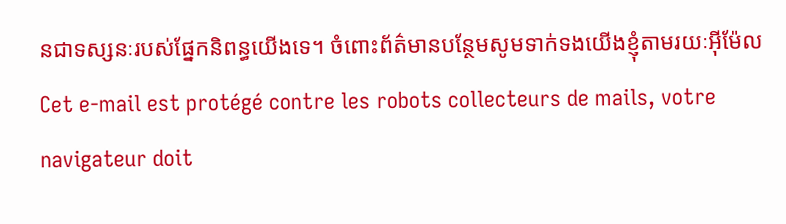នជាទស្សនៈរបស់ផ្នែកនិពន្ធយើងទេ។ ចំពោះព័ត៌មានបន្ថែមសូមទាក់ទងយើងខ្ញុំតាមរយៈអ៊ីម៉ែល Cet e-mail est protégé contre les robots collecteurs de mails, votre navigateur doit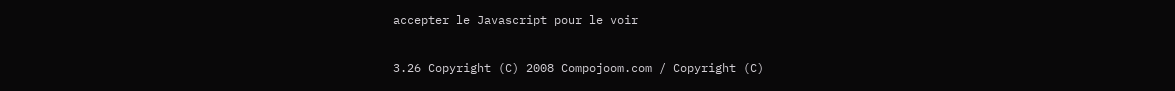accepter le Javascript pour le voir

3.26 Copyright (C) 2008 Compojoom.com / Copyright (C)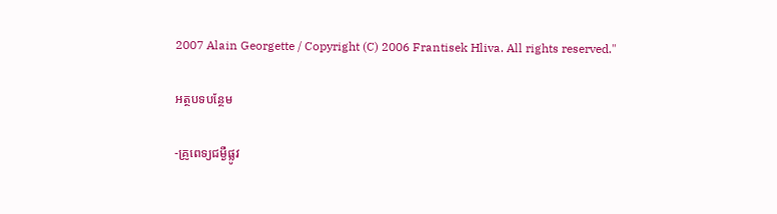2007 Alain Georgette / Copyright (C) 2006 Frantisek Hliva. All rights reserved."

អត្ថបទបន្ថែម

-គ្រូពេទ្យជម្ងឺផ្លូវ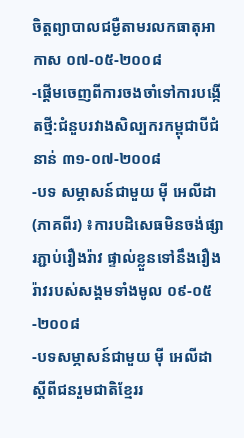ចិត្តព្យាបាលជម្ងឺតាមរលកធាតុអាកាស ០៧-០៥-២០០៨
-ផ្តើមចេញពីការចងចាំទៅការបង្កើតថ្មី:ជំនួបរវាងសិល្បករកម្ពុជាបីជំនាន់ ៣១-០៧-២០០៨
-បទ សម្ភាសន៍ជាមួយ ម៉ី អេលីដា (ភាគពីរ) ៖ការបដិសេធមិនចង់ផ្សារភ្ជាប់រឿងរ៉ាវ ផ្ទាល់ខ្លួនទៅនឹងរឿងរ៉ាវរបស់សង្គមទាំងមូល ០៩-០៥-២០០៨
-បទសម្ភាសន៍ជាមួយ ម៉ី អេលីដា ស្តីពីជនរួមជាតិខ្មែររ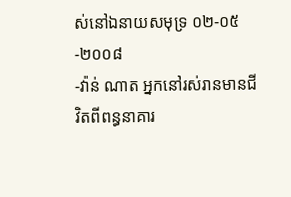ស់នៅឯនាយសមុទ្រ ០២-០៥-២០០៨
-វ៉ាន់ ណាត អ្នកនៅរស់រានមានជីវិតពីពន្ធនាគារ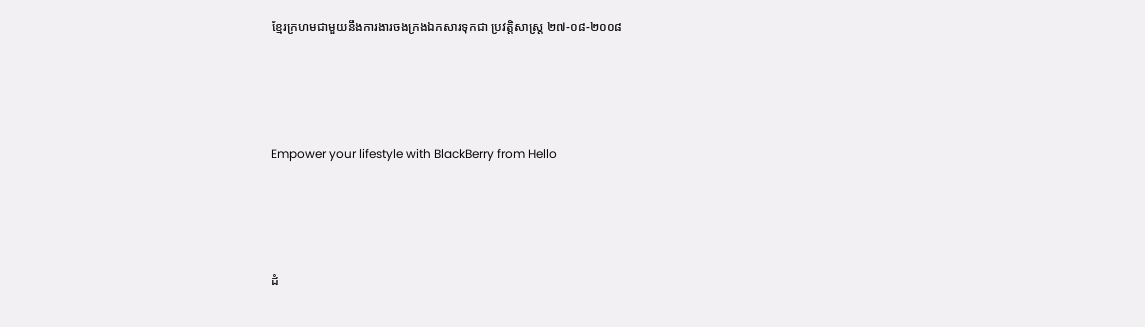ខ្មែរក្រហមជាមួយនឹងការងារចងក្រងឯកសារទុកជា ប្រវត្តិសាស្រ្ត ២៧-០៨-២០០៨




Empower your lifestyle with BlackBerry from Hello




ដំ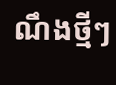ណឹងថ្មីៗ